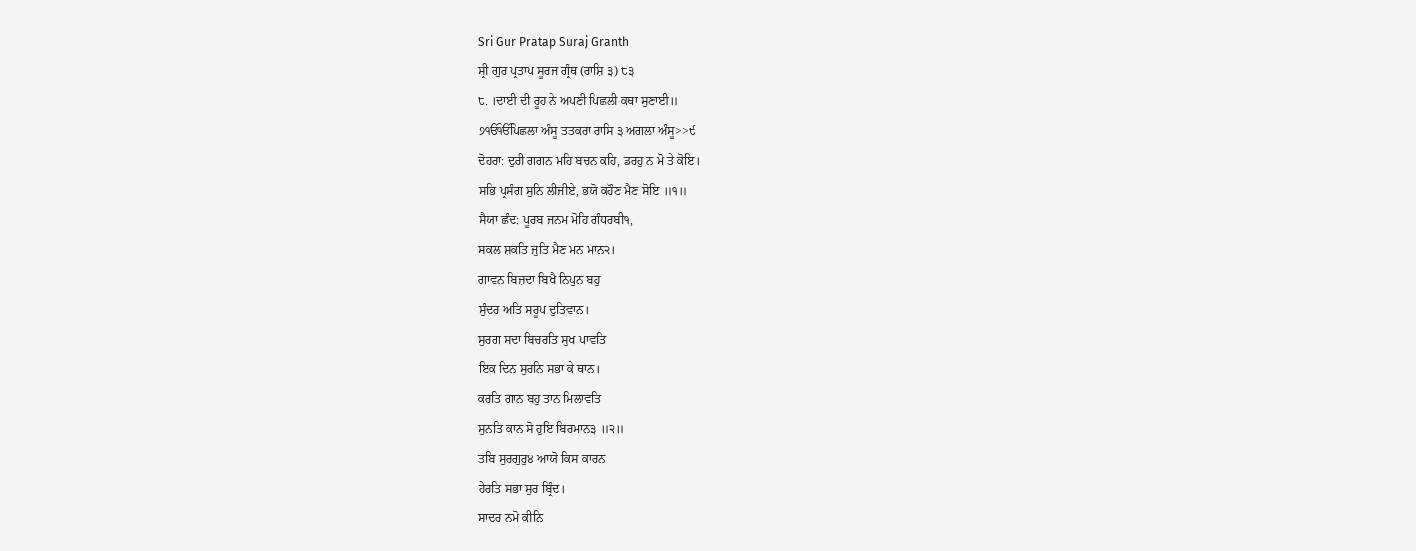Sri Gur Pratap Suraj Granth
ਸ੍ਰੀ ਗੁਰ ਪ੍ਰਤਾਪ ਸੂਰਜ ਗ੍ਰੰਥ (ਰਾਸ਼ਿ ੩) ੮੩
੮. ।ਦਾਈ ਦੀ ਰੂਹ ਨੇ ਅਪਣੀ ਪਿਛਲੀ ਕਥਾ ਸੁਣਾਈ॥
੭ੴੴਪਿਛਲਾ ਅੰਸੂ ਤਤਕਰਾ ਰਾਸਿ ੩ ਅਗਲਾ ਅੰਸੂ>>੯
ਦੋਹਰਾ: ਦੁਰੀ ਗਗਨ ਮਹਿ ਬਚਨ ਕਹਿ, ਡਰਹੁ ਨ ਮੋ ਤੇ ਕੋਇ।
ਸਭਿ ਪ੍ਰਸੰਗ ਸੁਨਿ ਲੀਜੀਏ, ਭਯੋ ਕਹੌਣ ਮੈਣ ਸੋਇ ॥੧॥
ਸੈਯਾ ਛੰਦ: ਪੂਰਬ ਜਨਮ ਮੋਹਿ ਗੰਧਰਬੀ੧,
ਸਕਲ ਸ਼ਕਤਿ ਜੁਤਿ ਮੈਣ ਮਨ ਮਾਨ੨।
ਗਾਵਨ ਬਿਜ਼ਦਾ ਬਿਖੈ ਨਿਪੁਨ ਬਹੁ
ਸੁੰਦਰ ਅਤਿ ਸਰੂਪ ਦੁਤਿਵਾਨ।
ਸੁਰਗ ਸਦਾ ਬਿਚਰਤਿ ਸੁਖ ਪਾਵਤਿ
ਇਕ ਦਿਨ ਸੁਰਨਿ ਸਭਾ ਕੇ ਥਾਨ।
ਕਰਤਿ ਗਾਨ ਬਹੁ ਤਾਨ ਮਿਲਾਵਤਿ
ਸੁਨਤਿ ਕਾਨ ਸੋ ਹੁਇ ਬਿਰਮਾਨ੩ ॥੨॥
ਤਬਿ ਸੁਰਗੁਰੁ੪ ਆਯੋ ਕਿਸ ਕਾਰਨ
ਹੇਰਤਿ ਸਭਾ ਸੁਰ ਬ੍ਰਿੰਦ।
ਸਾਦਰ ਨਮੋ ਕੀਨਿ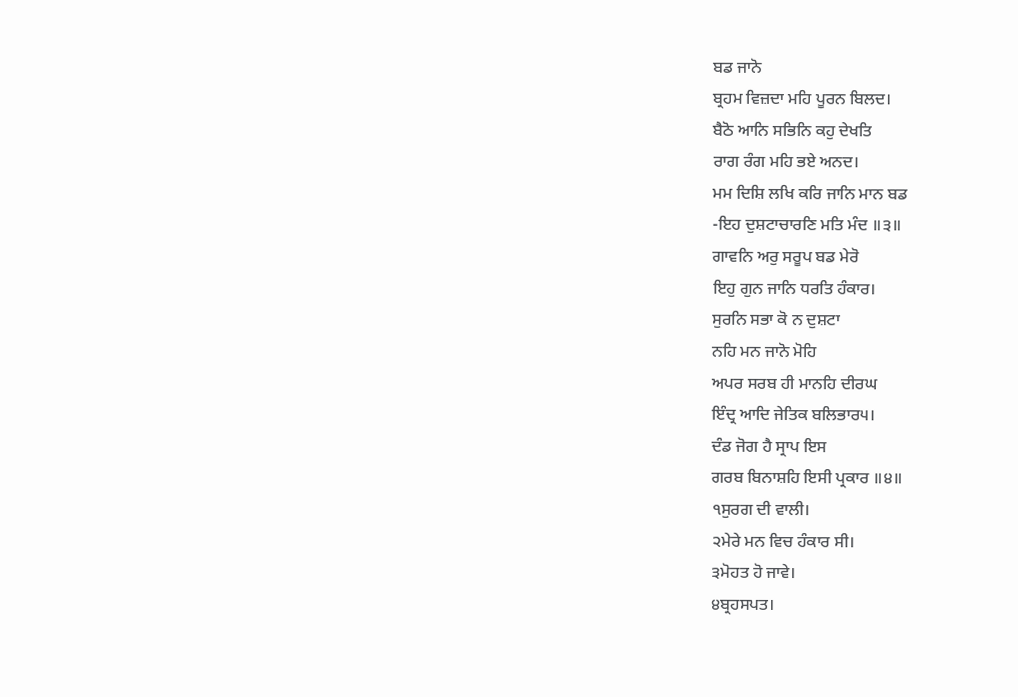ਬਡ ਜਾਨੋ
ਬ੍ਰਹਮ ਵਿਜ਼ਦਾ ਮਹਿ ਪੂਰਨ ਬਿਲਦ।
ਬੈਠੋ ਆਨਿ ਸਭਿਨਿ ਕਹੁ ਦੇਖਤਿ
ਰਾਗ ਰੰਗ ਮਹਿ ਭਏ ਅਨਦ।
ਮਮ ਦਿਸ਼ਿ ਲਖਿ ਕਰਿ ਜਾਨਿ ਮਾਨ ਬਡ
-ਇਹ ਦੁਸ਼ਟਾਚਾਰਣਿ ਮਤਿ ਮੰਦ ॥੩॥
ਗਾਵਨਿ ਅਰੁ ਸਰੂਪ ਬਡ ਮੇਰੋ
ਇਹੁ ਗੁਨ ਜਾਨਿ ਧਰਤਿ ਹੰਕਾਰ।
ਸੁਰਨਿ ਸਭਾ ਕੋ ਨ ਦੁਸ਼ਟਾ
ਨਹਿ ਮਨ ਜਾਨੋ ਮੋਹਿ
ਅਪਰ ਸਰਬ ਹੀ ਮਾਨਹਿ ਦੀਰਘ
ਇੰਦ੍ਰ ਆਦਿ ਜੇਤਿਕ ਬਲਿਭਾਰ੫।
ਦੰਡ ਜੋਗ ਹੈ ਸ੍ਰਾਪ ਇਸ
ਗਰਬ ਬਿਨਾਸ਼ਹਿ ਇਸੀ ਪ੍ਰਕਾਰ ॥੪॥
੧ਸੁਰਗ ਦੀ ਵਾਲੀ।
੨ਮੇਰੇ ਮਨ ਵਿਚ ਹੰਕਾਰ ਸੀ।
੩ਮੋਹਤ ਹੋ ਜਾਵੇ।
੪ਬ੍ਰਹਸਪਤ।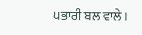੫ਭਾਰੀ ਬਲ ਵਾਲੇ।